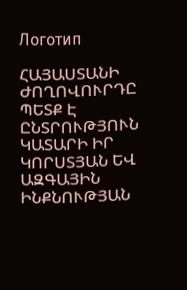Логотип

ՀԱՅԱՍՏԱՆԻ ԺՈՂՈՎՈՒՐԴԸ ՊԵՏՔ Է ԸՆՏՐՈՒԹՅՈՒՆ ԿԱՏԱՐԻ ԻՐ ԿՈՐՍՏՅԱՆ ԵՎ ԱԶԳԱՅԻՆ ԻՆՔՆՈՒԹՅԱՆ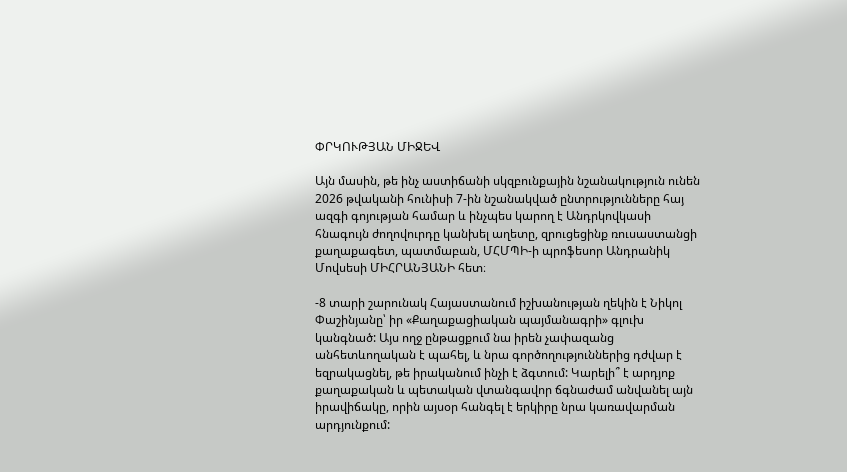ՓՐԿՈՒԹՅԱՆ ՄԻՋԵՎ

Այն մասին, թե ինչ աստիճանի սկզբունքային նշանակություն ունեն 2026 թվականի հունիսի 7-ին նշանակված ընտրությունները հայ ազգի գոյության համար և ինչպես կարող է Անդրկովկասի հնագույն ժողովուրդը կանխել աղետը, զրուցեցինք ռուսաստանցի քաղաքագետ, պատմաբան, ՄՀՄՊԻ-ի պրոֆեսոր Անդրանիկ Մովսեսի ՄԻՀՐԱՆՅԱՆԻ հետ։

-8 տարի շարունակ Հայաստանում իշխանության ղեկին է Նիկոլ Փաշինյանը՝ իր «Քաղաքացիական պայմանագրի» գլուխ կանգնած: Այս ողջ ընթացքում նա իրեն չափազանց անհետևողական է պահել, և նրա գործողություններից դժվար է եզրակացնել, թե իրականում ինչի է ձգտում: Կարելի՞ է արդյոք քաղաքական և պետական վտանգավոր ճգնաժամ անվանել այն իրավիճակը, որին այսօր հանգել է երկիրը նրա կառավարման արդյունքում: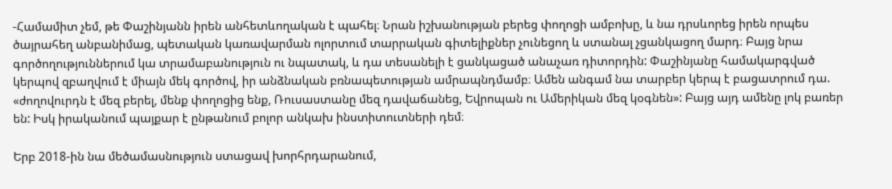-Համամիտ չեմ, թե Փաշինյանն իրեն անհետևողական է պահել։ Նրան իշխանության բերեց փողոցի ամբոխը, և նա դրսևորեց իրեն որպես ծայրահեղ անբանիմաց, պետական կառավարման ոլորտում տարրական գիտելիքներ չունեցող և ստանալ չցանկացող մարդ։ Բայց նրա գործողություններում կա տրամաբանություն ու նպատակ, և դա տեսանելի է ցանկացած անաչառ դիտորդին: Փաշինյանը համակարգված կերպով զբաղվում է միայն մեկ գործով, իր անձնական բռնապետության ամրապնդմամբ։ Ամեն անգամ նա տարբեր կերպ է բացատրում դա. «ժողովուրդն է մեզ բերել, մենք փողոցից ենք, Ռուսաստանը մեզ դավաճանեց, Եվրոպան ու Ամերիկան մեզ կօգնեն»: Բայց այդ ամենը լոկ բառեր են: Իսկ իրականում պայքար է ընթանում բոլոր անկախ ինստիտուտների դեմ։

Երբ 2018-ին նա մեծամասնություն ստացավ խորհրդարանում,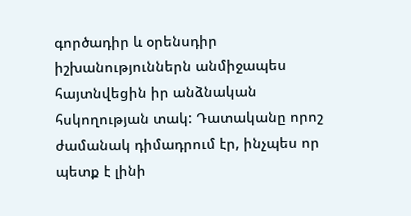գործադիր և օրենսդիր իշխանություններն անմիջապես հայտնվեցին իր անձնական հսկողության տակ: Դատականը որոշ ժամանակ դիմադրում էր, ինչպես որ պետք է լինի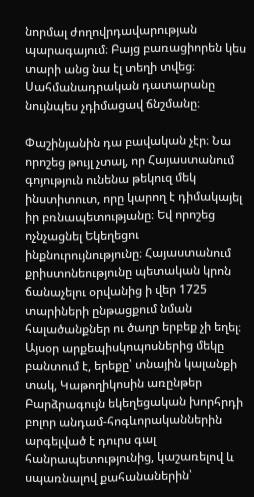նորմալ ժողովրդավարության պարագայում։ Բայց բառացիորեն կես տարի անց նա էլ տեղի տվեց։ Սահմանադրական դատարանը նույնպես չդիմացավ ճնշմանը։

Փաշինյանին դա բավական չէր։ Նա որոշեց թույլ չտալ, որ Հայաստանում գոյություն ունենա թեկուզ մեկ ինստիտուտ, որը կարող է դիմակայել իր բռնապետությանը։ Եվ որոշեց ոչնչացնել Եկեղեցու ինքնուրույնությունը։ Հայաստանում քրիստոնեությունը պետական կրոն ճանաչելու օրվանից ի վեր 1725 տարիների ընթացքում նման հալածանքներ ու ծաղր երբեք չի եղել։ Այսօր արքեպիսկոպոսներից մեկը բանտում է, երեքը՝ տնային կալանքի տակ, Կաթողիկոսին առընթեր Բարձրագույն եկեղեցական խորհրդի բոլոր անդամ-հոգևորականներին արգելված է դուրս գալ հանրապետությունից, կաշառելով և սպառնալով քահանաներին՝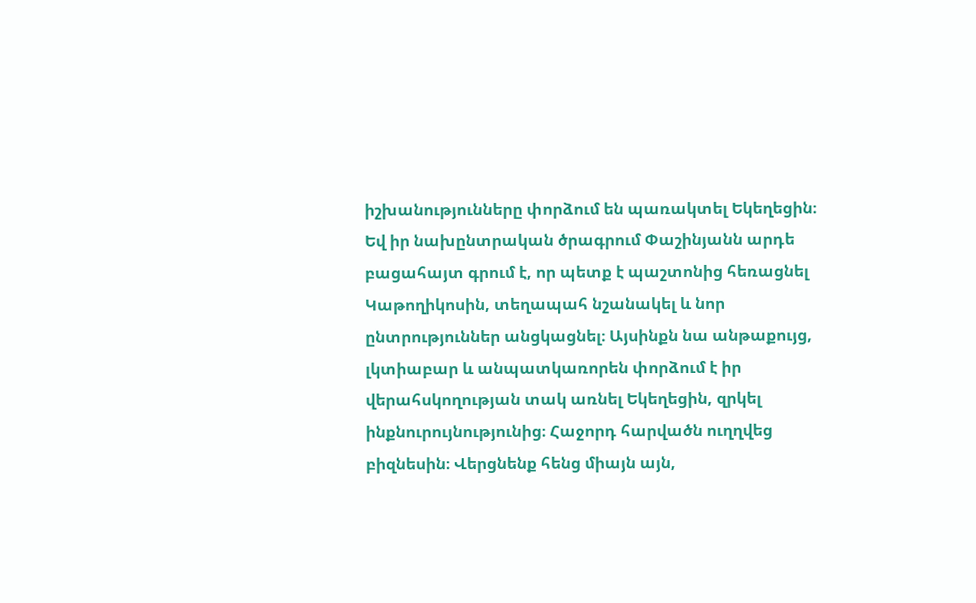իշխանությունները փորձում են պառակտել Եկեղեցին։ Եվ իր նախընտրական ծրագրում Փաշինյանն արդե բացահայտ գրում է, որ պետք է պաշտոնից հեռացնել Կաթողիկոսին, տեղապահ նշանակել և նոր ընտրություններ անցկացնել։ Այսինքն նա անթաքույց, լկտիաբար և անպատկառորեն փորձում է իր վերահսկողության տակ առնել Եկեղեցին, զրկել ինքնուրույնությունից։ Հաջորդ հարվածն ուղղվեց բիզնեսին։ Վերցնենք հենց միայն այն,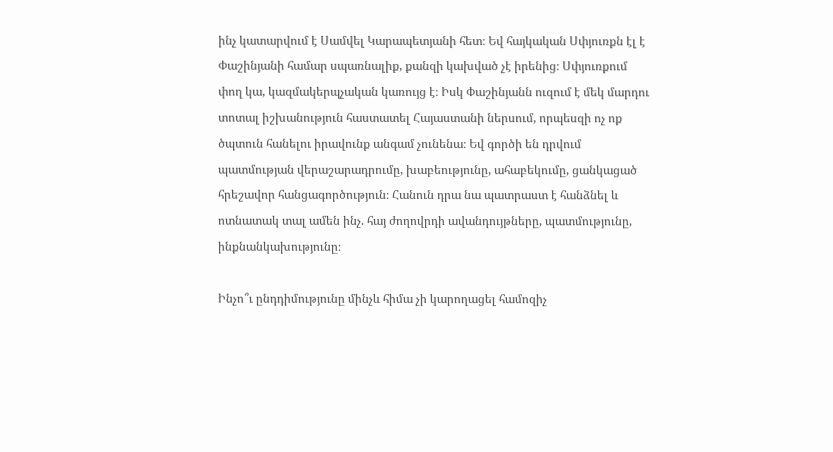ինչ կատարվում է Սամվել Կարապետյանի հետ։ Եվ հայկական Սփյուռքն էլ է Փաշինյանի համար սպառնալիք, քանզի կախված չէ իրենից։ Սփյուռքում փող կա, կազմակերպչական կառույց է։ Իսկ Փաշինյանն ուզում է մեկ մարդու տոտալ իշխանություն հաստատել Հայաստանի ներսում, որպեսզի ոչ ոք ծպտուն հանելու իրավունք անգամ չունենա։ Եվ գործի են դրվում պատմության վերաշարադրումը, խաբեությունը, ահաբեկումը, ցանկացած հրեշավոր հանցագործություն։ Հանուն դրա նա պատրաստ է հանձնել և ոտնատակ տալ ամեն ինչ. հայ ժողովրդի ավանդույթները, պատմությունը, ինքնանկախությունը։

Ինչո՞ւ ընդդիմությունը մինչև հիմա չի կարողացել համոզիչ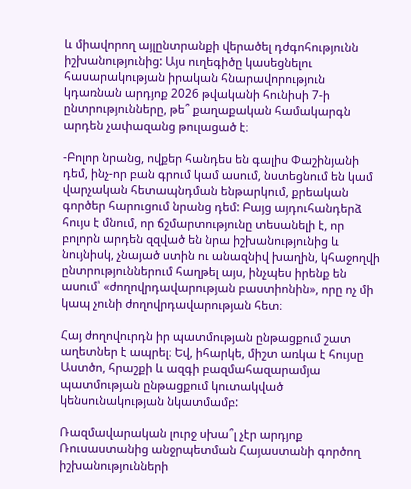և միավորող այլընտրանքի վերածել դժգոհությունն իշխանությունից: Այս ուղեգիծը կասեցնելու հասարակության իրական հնարավորություն կդառնան արդյոք 2026 թվականի հունիսի 7-ի ընտրությունները, թե՞ քաղաքական համակարգն արդեն չափազանց թուլացած է։

-Բոլոր նրանց, ովքեր հանդես են գալիս Փաշինյանի դեմ, ինչ-որ բան գրում կամ ասում, նստեցնում են կամ վարչական հետապնդման ենթարկում, քրեական գործեր հարուցում նրանց դեմ: Բայց այդուհանդերձ հույս է մնում, որ ճշմարտությունը տեսանելի է, որ բոլորն արդեն զզված են նրա իշխանությունից և նույնիսկ, չնայած ստին ու անազնիվ խաղին, կհաջողվի ընտրություններում հաղթել այս, ինչպես իրենք են ասում՝ «ժողովրդավարության բաստիոնին», որը ոչ մի կապ չունի ժողովրդավարության հետ։

Հայ ժողովուրդն իր պատմության ընթացքում շատ աղետներ է ապրել։ Եվ, իհարկե, միշտ առկա է հույսը Աստծո, հրաշքի և ազգի բազմահազարամյա պատմության ընթացքում կուտակված կենսունակության նկատմամբ:

Ռազմավարական լուրջ սխա՞լ չէր արդյոք Ռուսաստանից անջրպետման Հայաստանի գործող իշխանությունների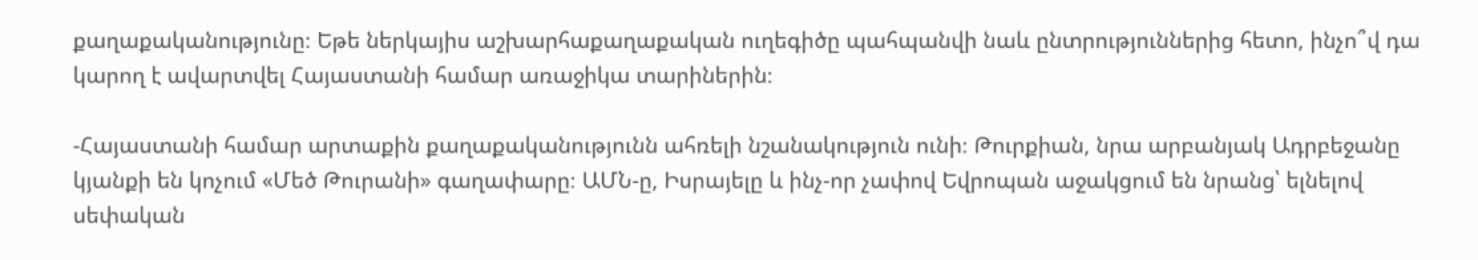քաղաքականությունը։ Եթե ներկայիս աշխարհաքաղաքական ուղեգիծը պահպանվի նաև ընտրություններից հետո, ինչո՞վ դա կարող է ավարտվել Հայաստանի համար առաջիկա տարիներին։

-Հայաստանի համար արտաքին քաղաքականությունն ահռելի նշանակություն ունի։ Թուրքիան, նրա արբանյակ Ադրբեջանը կյանքի են կոչում «Մեծ Թուրանի» գաղափարը։ ԱՄՆ-ը, Իսրայելը և ինչ-որ չափով Եվրոպան աջակցում են նրանց՝ ելնելով սեփական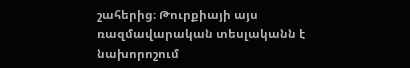շահերից։ Թուրքիայի այս ռազմավարական տեսլականն է նախորոշում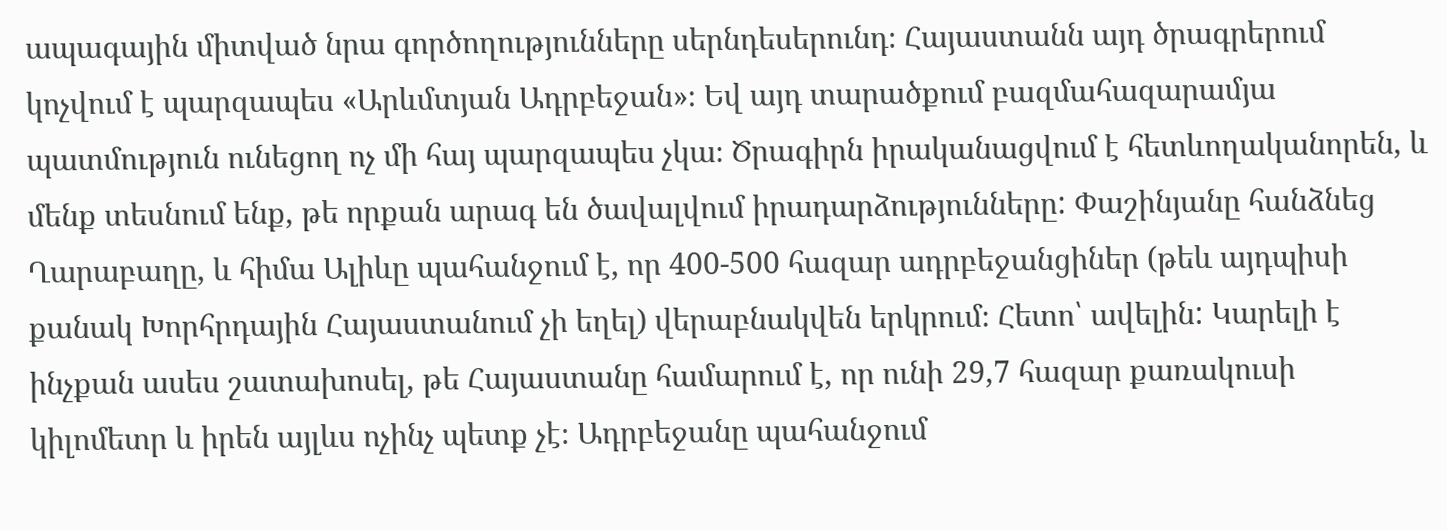ապագային միտված նրա գործողությունները սերնդեսերունդ։ Հայաստանն այդ ծրագրերում կոչվում է պարզապես «Արևմտյան Ադրբեջան»։ Եվ այդ տարածքում բազմահազարամյա պատմություն ունեցող ոչ մի հայ պարզապես չկա։ Ծրագիրն իրականացվում է հետևողականորեն, և մենք տեսնում ենք, թե որքան արագ են ծավալվում իրադարձությունները: Փաշինյանը հանձնեց Ղարաբաղը, և հիմա Ալիևը պահանջում է, որ 400-500 հազար ադրբեջանցիներ (թեև այդպիսի քանակ Խորհրդային Հայաստանում չի եղել) վերաբնակվեն երկրում։ Հետո՝ ավելին: Կարելի է ինչքան ասես շատախոսել, թե Հայաստանը համարում է, որ ունի 29,7 հազար քառակուսի կիլոմետր և իրեն այլևս ոչինչ պետք չէ։ Ադրբեջանը պահանջում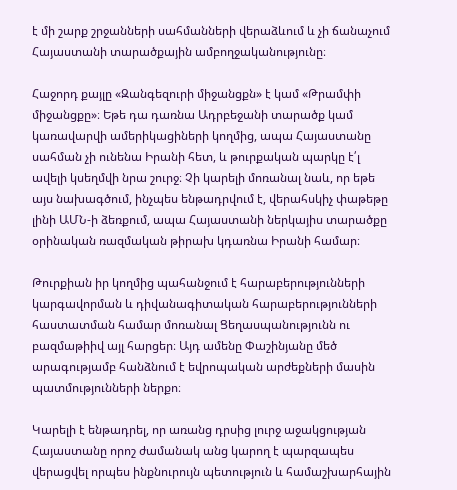է մի շարք շրջանների սահմանների վերաձևում և չի ճանաչում Հայաստանի տարածքային ամբողջականությունը։

Հաջորդ քայլը «Զանգեզուրի միջանցքն» է կամ «Թրամփի միջանցքը»։ Եթե դա դառնա Ադրբեջանի տարածք կամ կառավարվի ամերիկացիների կողմից, ապա Հայաստանը սահման չի ունենա Իրանի հետ, և թուրքական պարկը է՛լ ավելի կսեղմվի նրա շուրջ։ Չի կարելի մոռանալ նաև, որ եթե այս նախագծում, ինչպես ենթադրվում է, վերահսկիչ փաթեթը լինի ԱՄՆ-ի ձեռքում, ապա Հայաստանի ներկայիս տարածքը օրինական ռազմական թիրախ կդառնա Իրանի համար։

Թուրքիան իր կողմից պահանջում է հարաբերությունների կարգավորման և դիվանագիտական հարաբերությունների հաստատման համար մոռանալ Ցեղասպանությունն ու բազմաթիիվ այլ հարցեր։ Այդ ամենը Փաշինյանը մեծ արագությամբ հանձնում է եվրոպական արժեքների մասին պատմությունների ներքո։

Կարելի է ենթադրել, որ առանց դրսից լուրջ աջակցության Հայաստանը որոշ ժամանակ անց կարող է պարզապես վերացվել որպես ինքնուրույն պետություն և համաշխարհային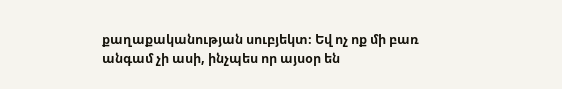քաղաքականության սուբյեկտ։ Եվ ոչ ոք մի բառ անգամ չի ասի, ինչպես որ այսօր են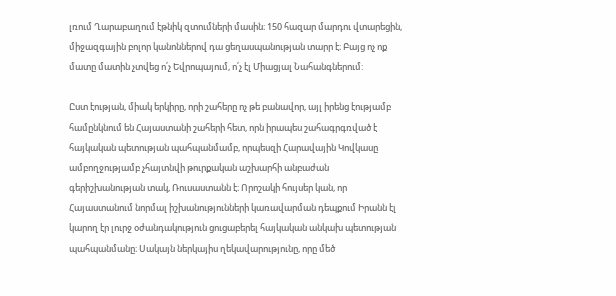լռում Ղարաբաղում էթնիկ զտումների մասին։ 150 հազար մարդու վտարեցին, միջազգային բոլոր կանոններով դա ցեղասպանության տարր է։ Բայց ոչ ոք մատը մատին չտվեց ո՛չ Եվրոպայում, ո՛չ էլ Միացյալ Նահանգներում:

Ըստ էության, միակ երկիրը, որի շահերը ոչ թե բանավոր, այլ իրենց էությամբ համընկնում են Հայաստանի շահերի հետ, որն իրապես շահագրգռված է հայկական պետության պահպանմամբ, որպեսզի Հարավային Կովկասը ամբողջությամբ չհայտնվի թուրքական աշխարհի անբաժան գերիշխանության տակ, Ռուսաստանն է։ Որոշակի հույսեր կան, որ Հայաստանում նորմալ իշխանությունների կառավարման դեպքում Իրանն էլ կարող էր լուրջ օժանդակություն ցուցաբերել հայկական անկախ պետության պահպանմանը։ Սակայն ներկայիս ղեկավարությունը, որը մեծ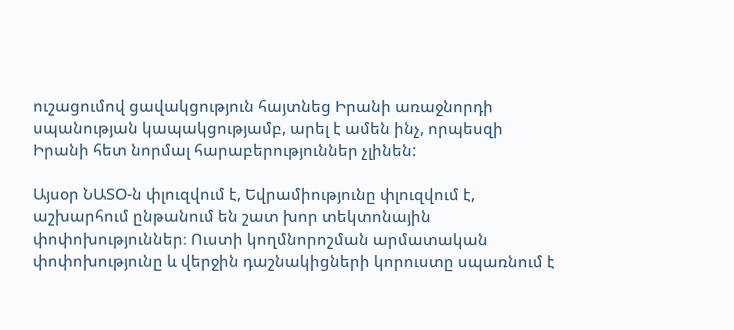ուշացումով ցավակցություն հայտնեց Իրանի առաջնորդի սպանության կապակցությամբ, արել է ամեն ինչ, որպեսզի Իրանի հետ նորմալ հարաբերություններ չլինեն:

Այսօր ՆԱՏՕ-ն փլուզվում է, Եվրամիությունը փլուզվում է, աշխարհում ընթանում են շատ խոր տեկտոնային փոփոխություններ։ Ուստի կողմնորոշման արմատական փոփոխությունը և վերջին դաշնակիցների կորուստը սպառնում է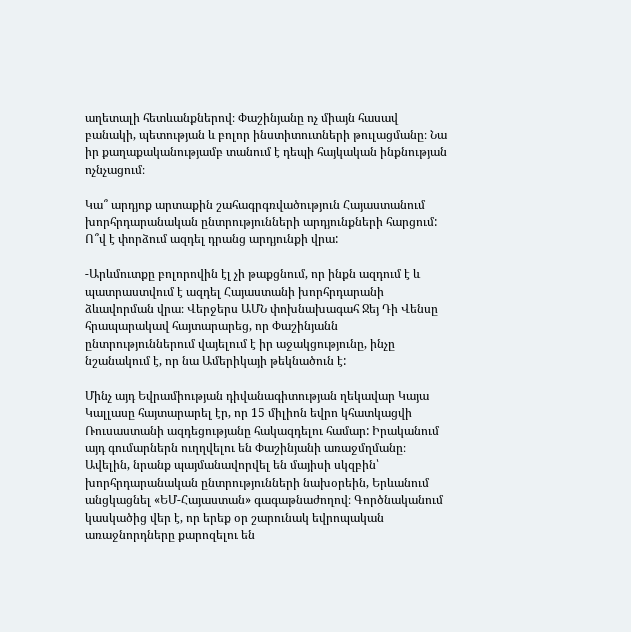աղետալի հետևանքներով։ Փաշինյանը ոչ միայն հասավ բանակի, պետության և բոլոր ինստիտուտների թուլացմանը։ Նա իր քաղաքականությամբ տանում է դեպի հայկական ինքնության ոչնչացում։

Կա՞ արդյոք արտաքին շահագրգռվածություն Հայաստանում խորհրդարանական ընտրությունների արդյունքների հարցում: Ո՞վ է փորձում ազդել դրանց արդյունքի վրա:

-Արևմուտքը բոլորովին էլ չի թաքցնում, որ ինքն ազդում է և պատրաստվում է ազդել Հայաստանի խորհրդարանի ձևավորման վրա։ Վերջերս ԱՄՆ փոխնախագահ Ջեյ Դի Վենսը հրապարակավ հայտարարեց, որ Փաշինյանն ընտրություններում վայելում է իր աջակցությունը, ինչը նշանակում է, որ նա Ամերիկայի թեկնածուն է:

Մինչ այդ Եվրամիության դիվանագիտության ղեկավար Կայա Կալլասը հայտարարել էր, որ 15 միլիոն եվրո կհատկացվի Ռուսաստանի ազդեցությանը հակազդելու համար: Իրականում այդ գումարներն ուղղվելու են Փաշինյանի առաջմղմանը։ Ավելին, նրանք պայմանավորվել են մայիսի սկզբին՝ խորհրդարանական ընտրությունների նախօրեին, Երևանում անցկացնել «ԵՄ-Հայաստան» գագաթնաժողով։ Գործնականում կասկածից վեր է, որ երեք օր շարունակ եվրոպական առաջնորդները քարոզելու են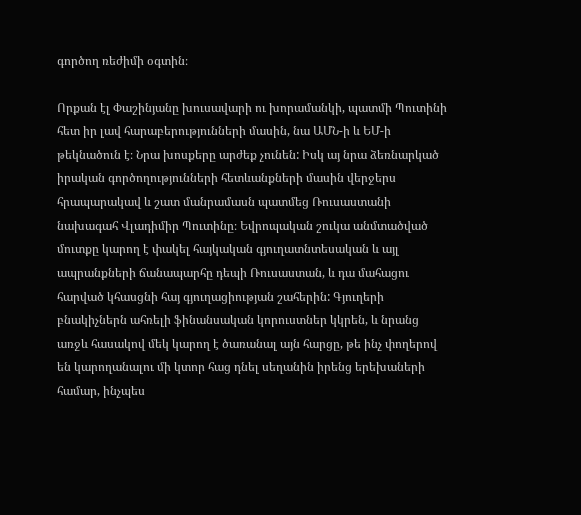գործող ռեժիմի օգտին։

Որքան էլ Փաշինյանը խուսավարի ու խորամանկի, պատմի Պուտինի հետ իր լավ հարաբերությունների մասին, նա ԱՄՆ-ի և ԵՄ-ի թեկնածուն է։ Նրա խոսքերը արժեք չունեն: Իսկ այ նրա ձեռնարկած իրական գործողությունների հետևանքների մասին վերջերս հրապարակավ և շատ մանրամասն պատմեց Ռուսաստանի նախագահ Վլադիմիր Պուտինը։ Եվրոպական շուկա անմտածված մուտքը կարող է փակել հայկական գյուղատնտեսական և այլ ապրանքների ճանապարհը դեպի Ռուսաստան, և դա մահացու հարված կհասցնի հայ գյուղացիության շահերին: Գյուղերի բնակիչներն ահռելի ֆինանսական կորուստներ կկրեն, և նրանց առջև հասակով մեկ կարող է ծառանալ այն հարցը, թե ինչ փողերով են կարողանալու մի կտոր հաց դնել սեղանին իրենց երեխաների համար, ինչպես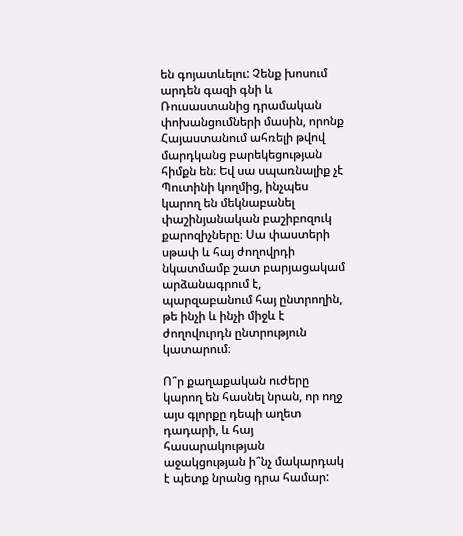են գոյատևելու: Չենք խոսում արդեն գազի գնի և Ռուսաստանից դրամական փոխանցումների մասին, որոնք Հայաստանում ահռելի թվով մարդկանց բարեկեցության հիմքն են։ Եվ սա սպառնալիք չէ Պուտինի կողմից, ինչպես կարող են մեկնաբանել փաշինյանական բաշիբոզուկ քարոզիչները։ Սա փաստերի սթափ և հայ ժողովրդի նկատմամբ շատ բարյացակամ արձանագրում է, պարզաբանում հայ ընտրողին, թե ինչի և ինչի միջև է ժողովուրդն ընտրություն կատարում։

Ո՞ր քաղաքական ուժերը կարող են հասնել նրան, որ ողջ այս գլորքը դեպի աղետ դադարի, և հայ հասարակության աջակցության ի՞նչ մակարդակ է պետք նրանց դրա համար: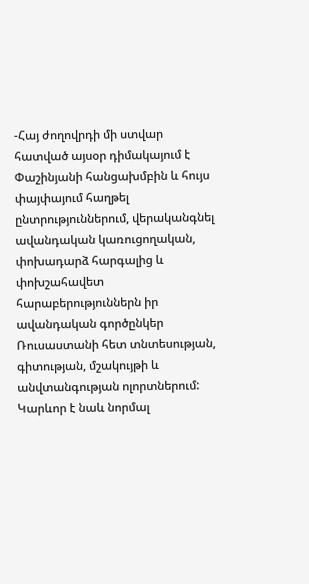-Հայ ժողովրդի մի ստվար հատված այսօր դիմակայում է Փաշինյանի հանցախմբին և հույս փայփայում հաղթել ընտրություններում, վերականգնել ավանդական կառուցողական, փոխադարձ հարգալից և փոխշահավետ հարաբերություններն իր ավանդական գործընկեր Ռուսաստանի հետ տնտեսության, գիտության, մշակույթի և անվտանգության ոլորտներում: Կարևոր է նաև նորմալ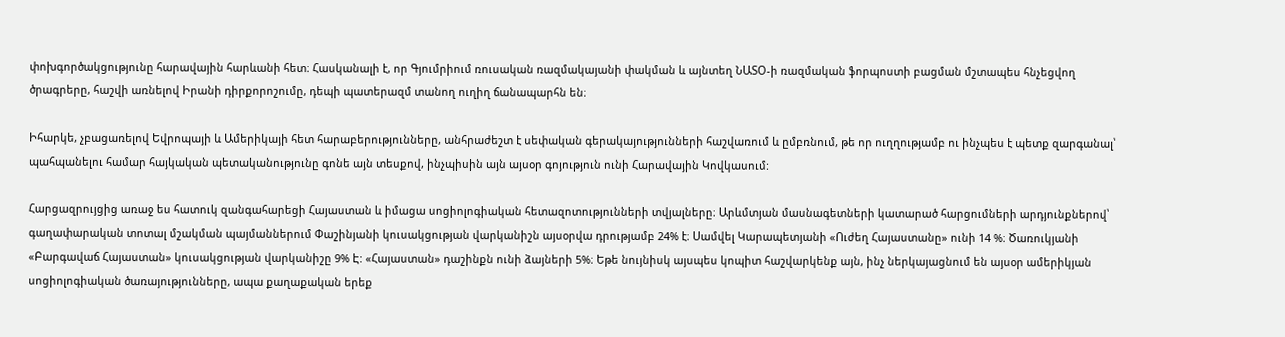փոխգործակցությունը հարավային հարևանի հետ։ Հասկանալի է, որ Գյումրիում ռուսական ռազմակայանի փակման և այնտեղ ՆԱՏՕ-ի ռազմական ֆորպոստի բացման մշտապես հնչեցվող ծրագրերը, հաշվի առնելով Իրանի դիրքորոշումը, դեպի պատերազմ տանող ուղիղ ճանապարհն են։

Իհարկե, չբացառելով Եվրոպայի և Ամերիկայի հետ հարաբերությունները, անհրաժեշտ է սեփական գերակայությունների հաշվառում և ըմբռնում, թե որ ուղղությամբ ու ինչպես է պետք զարգանալ՝ պահպանելու համար հայկական պետականությունը գոնե այն տեսքով, ինչպիսին այն այսօր գոյություն ունի Հարավային Կովկասում:

Հարցազրույցից առաջ ես հատուկ զանգահարեցի Հայաստան և իմացա սոցիոլոգիական հետազոտությունների տվյալները։ Արևմտյան մասնագետների կատարած հարցումների արդյունքներով՝ գաղափարական տոտալ մշակման պայմաններում Փաշինյանի կուսակցության վարկանիշն այսօրվա դրությամբ 24% է։ Սամվել Կարապետյանի «Ուժեղ Հայաստանը» ունի 14 %։ Ծառուկյանի «Բարգավաճ Հայաստան» կուսակցության վարկանիշը 9% Է: «Հայաստան» դաշինքն ունի ձայների 5%։ Եթե նույնիսկ այսպես կոպիտ հաշվարկենք այն, ինչ ներկայացնում են այսօր ամերիկյան սոցիոլոգիական ծառայությունները, ապա քաղաքական երեք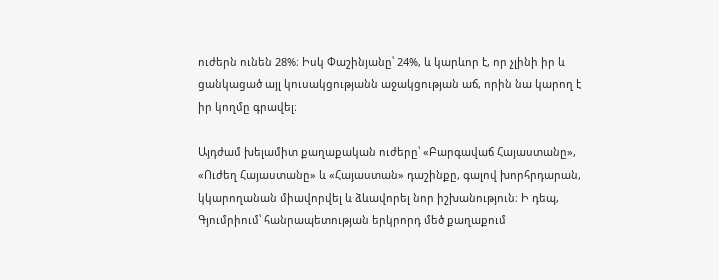ուժերն ունեն 28%։ Իսկ Փաշինյանը՝ 24%, և կարևոր է, որ չլինի իր և ցանկացած այլ կուսակցությանն աջակցության աճ, որին նա կարող է իր կողմը գրավել։

Այդժամ խելամիտ քաղաքական ուժերը՝ «Բարգավաճ Հայաստանը», «Ուժեղ Հայաստանը» և «Հայաստան» դաշինքը, գալով խորհրդարան, կկարողանան միավորվել և ձևավորել նոր իշխանություն։ Ի դեպ, Գյումրիում՝ հանրապետության երկրորդ մեծ քաղաքում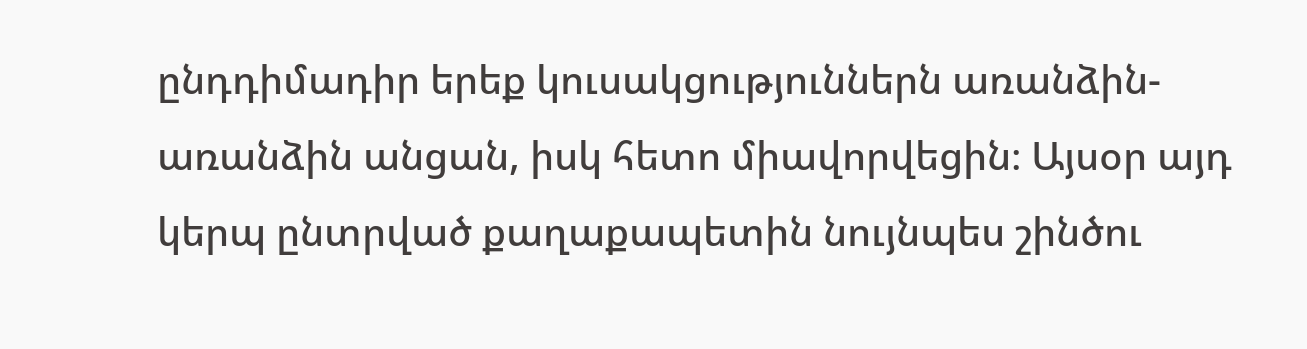ընդդիմադիր երեք կուսակցություններն առանձին-առանձին անցան, իսկ հետո միավորվեցին։ Այսօր այդ կերպ ընտրված քաղաքապետին նույնպես շինծու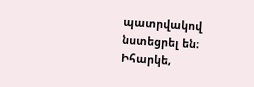պատրվակով նստեցրել են։ Իհարկե,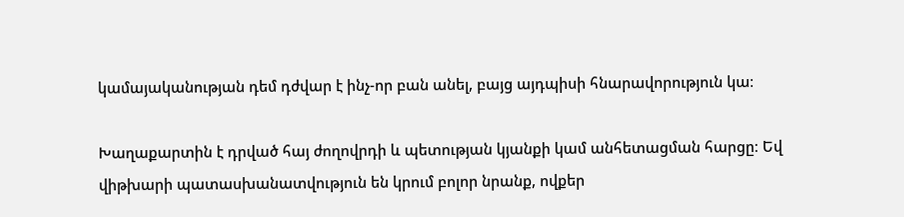կամայականության դեմ դժվար է ինչ-որ բան անել, բայց այդպիսի հնարավորություն կա։

Խաղաքարտին է դրված հայ ժողովրդի և պետության կյանքի կամ անհետացման հարցը։ Եվ վիթխարի պատասխանատվություն են կրում բոլոր նրանք, ովքեր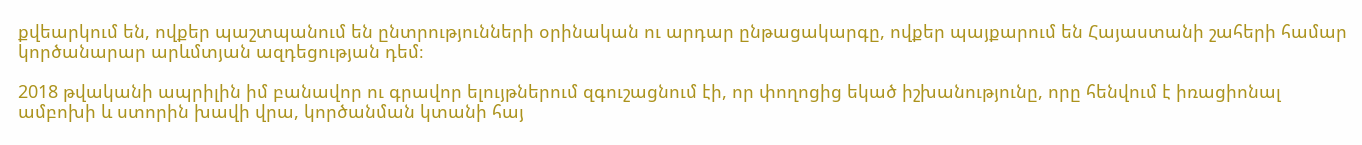քվեարկում են, ովքեր պաշտպանում են ընտրությունների օրինական ու արդար ընթացակարգը, ովքեր պայքարում են Հայաստանի շահերի համար կործանարար արևմտյան ազդեցության դեմ։

2018 թվականի ապրիլին իմ բանավոր ու գրավոր ելույթներում զգուշացնում էի, որ փողոցից եկած իշխանությունը, որը հենվում է իռացիոնալ ամբոխի և ստորին խավի վրա, կործանման կտանի հայ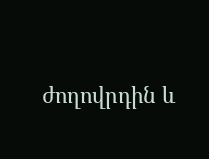ժողովրդին և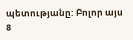պետությանը: Բոլոր այս 8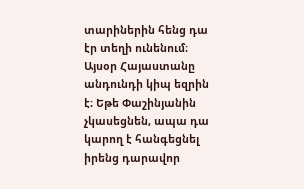տարիներին հենց դա էր տեղի ունենում։ Այսօր Հայաստանը անդունդի կիպ եզրին է։ Եթե Փաշինյանին չկասեցնեն, ապա դա կարող է հանգեցնել իրենց դարավոր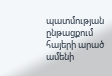պատմության ընթացքում հայերի արած ամենի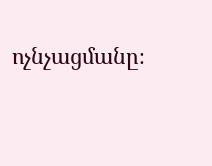ոչնչացմանը։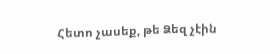Հետո չասեք, թե Ձեզ չէին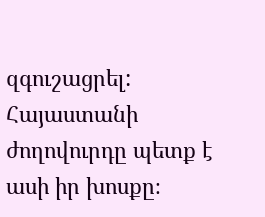զգուշացրել: Հայաստանի ժողովուրդը պետք է ասի իր խոսքը։